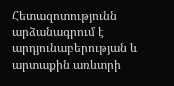Հետազոտությունն արձանագրում է արդյունաբերության և արտաքին առևտրի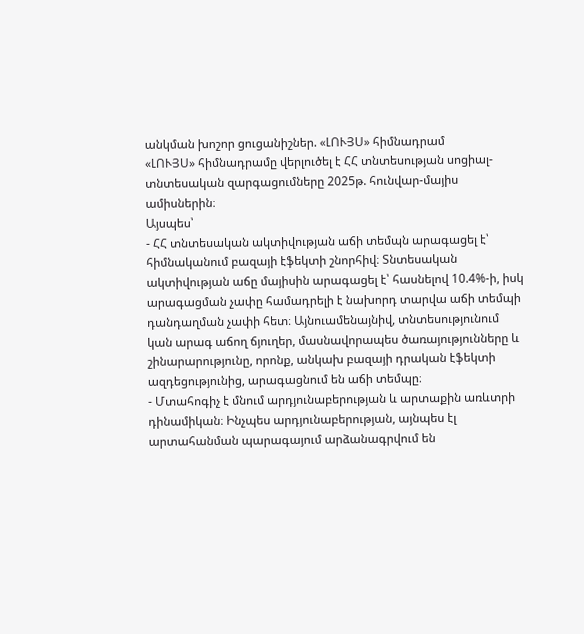անկման խոշոր ցուցանիշներ. «ԼՈՒՅՍ» հիմնադրամ
«ԼՈՒՅՍ» հիմնադրամը վերլուծել է ՀՀ տնտեսության սոցիալ-տնտեսական զարգացումները 2025թ. հունվար-մայիս ամիսներին։
Այսպես՝
- ՀՀ տնտեսական ակտիվության աճի տեմպն արագացել է՝ հիմնականում բազայի էֆեկտի շնորհիվ։ Տնտեսական ակտիվության աճը մայիսին արագացել է՝ հասնելով 10.4%-ի, իսկ արագացման չափը համադրելի է նախորդ տարվա աճի տեմպի դանդաղման չափի հետ։ Այնուամենայնիվ, տնտեսությունում կան արագ աճող ճյուղեր, մասնավորապես ծառայությունները և շինարարությունը, որոնք, անկախ բազայի դրական էֆեկտի ազդեցությունից, արագացնում են աճի տեմպը։
- Մտահոգիչ է մնում արդյունաբերության և արտաքին առևտրի դինամիկան։ Ինչպես արդյունաբերության, այնպես էլ արտահանման պարագայում արձանագրվում են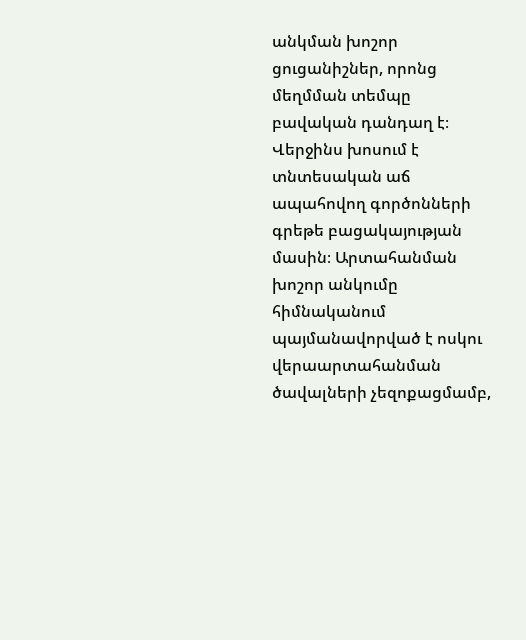անկման խոշոր ցուցանիշներ, որոնց մեղմման տեմպը բավական դանդաղ է։ Վերջինս խոսում է տնտեսական աճ ապահովող գործոնների գրեթե բացակայության մասին։ Արտահանման խոշոր անկումը հիմնականում պայմանավորված է ոսկու վերաարտահանման ծավալների չեզոքացմամբ,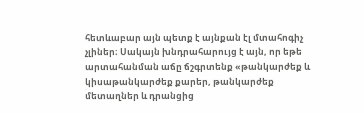հետևաբար այն պետք է այնքան էլ մտահոգիչ չլիներ։ Սակայն խնդրահարույց է այն, որ եթե արտահանման աճը ճշգրտենք «թանկարժեք և կիսաթանկարժեք քարեր, թանկարժեք մետաղներ և դրանցից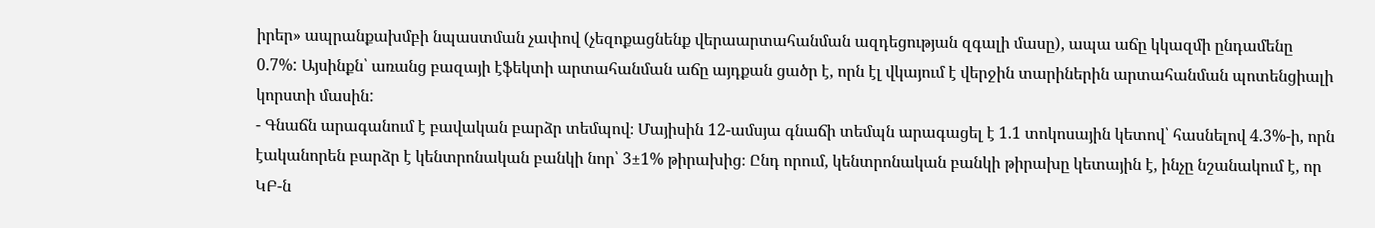իրեր» ապրանքախմբի նպաստման չափով (չեզոքացնենք վերաարտահանման ազդեցության զգալի մասը), ապա աճը կկազմի ընդամենը 0.7%: Այսինքն՝ առանց բազայի էֆեկտի արտահանման աճը այդքան ցածր է, որն էլ վկայում է վերջին տարիներին արտահանման պոտենցիալի կորստի մասին:
- Գնաճն արագանում է բավական բարձր տեմպով։ Մայիսին 12-ամսյա գնաճի տեմպն արագացել է 1.1 տոկոսային կետով՝ հասնելով 4.3%-ի, որն էականորեն բարձր է կենտրոնական բանկի նոր՝ 3±1% թիրախից։ Ընդ որում, կենտրոնական բանկի թիրախը կետային է, ինչը նշանակում է, որ ԿԲ-ն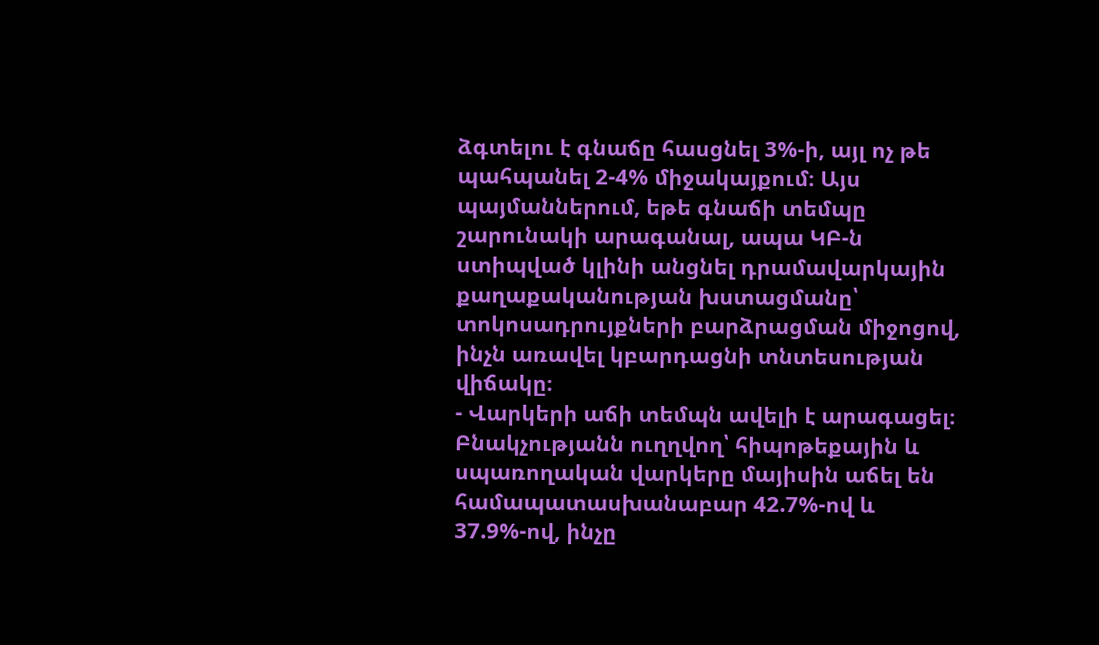ձգտելու է գնաճը հասցնել 3%-ի, այլ ոչ թե պահպանել 2-4% միջակայքում։ Այս պայմաններում, եթե գնաճի տեմպը շարունակի արագանալ, ապա ԿԲ-ն ստիպված կլինի անցնել դրամավարկային քաղաքականության խստացմանը՝ տոկոսադրույքների բարձրացման միջոցով, ինչն առավել կբարդացնի տնտեսության վիճակը։
- Վարկերի աճի տեմպն ավելի է արագացել։ Բնակչությանն ուղղվող՝ հիպոթեքային և սպառողական վարկերը մայիսին աճել են համապատասխանաբար 42.7%-ով և 37.9%-ով, ինչը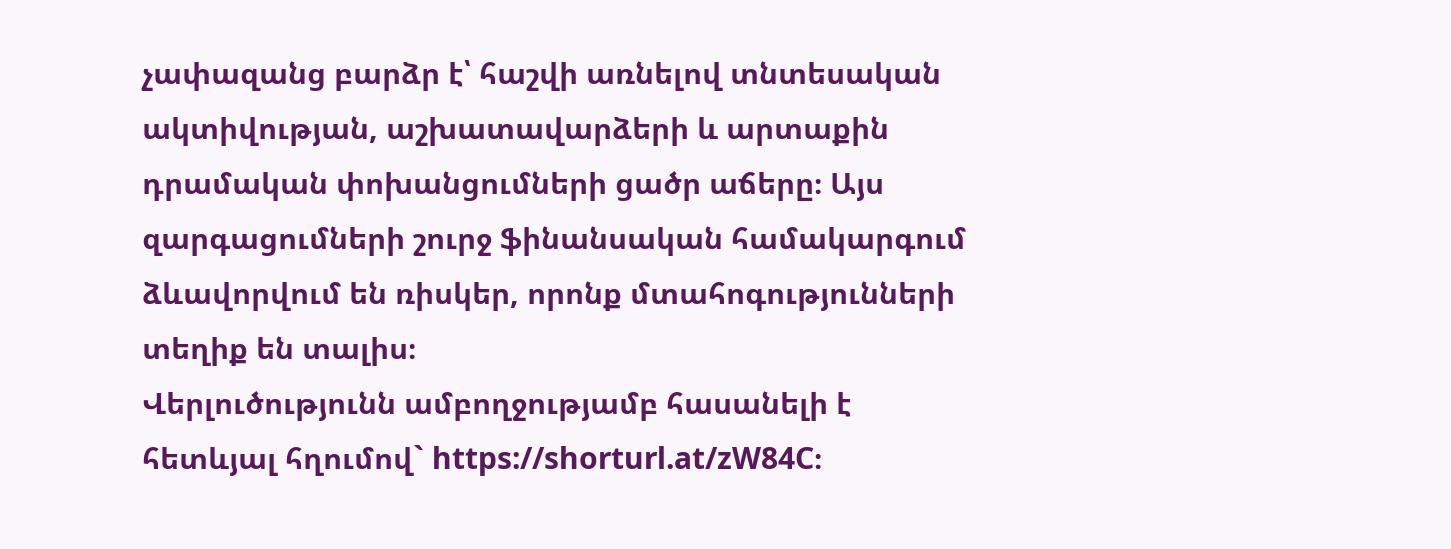չափազանց բարձր է՝ հաշվի առնելով տնտեսական ակտիվության, աշխատավարձերի և արտաքին դրամական փոխանցումների ցածր աճերը։ Այս զարգացումների շուրջ ֆինանսական համակարգում ձևավորվում են ռիսկեր, որոնք մտահոգությունների տեղիք են տալիս։
Վերլուծությունն ամբողջությամբ հասանելի է հետևյալ հղումով` https://shorturl.at/zW84C։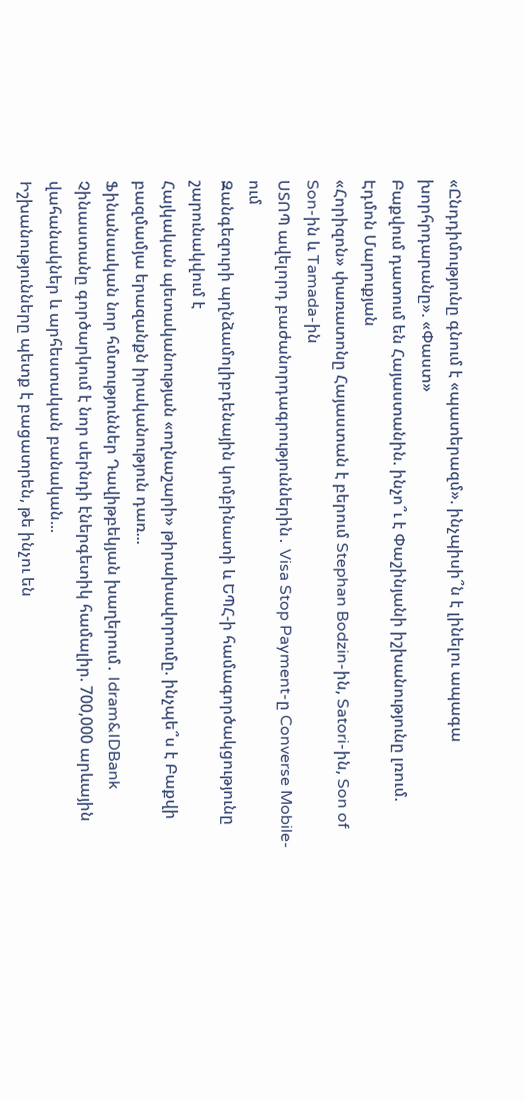«Ընդդիմությունը գնում է «պատերազմ». ինչպիսի՞ն է լինելու ապագա խորհրդարանը». «Փաստ»
Բաքվում դատում են Հայաստանին. ինչո՞ւ է Փաշինյանի իշխանությունը լռում. Էդմոն Մարուքյան
«Հորիզոն» փառատոնը Հայաստան է բերում Stephan Bodzin-ին, Satori-ին, Son of Son-ին և Tamada-ին
ՍՏՈՊ ավելորդ բաժանորդագրություններին․ Visa Stop Payment-ը Converse Mobile-ում
Զանգեզուրի պղնձամոլիբդենային կոմբինատի և ԵՊՀ-ի համագործակցությունը շարունակվում է
Հայկական պետականության «ողնաշարի» թիրախավորումը. ինչպե՞ս է Բաքվի բազմամյա երազանքն իրականություն դառ...
Ֆինանսական նոր հմտություններ Դավիթբեկյան խաղերում․ Idram&IDBank
Չինաստանը գործարկում է նոր սերնդի էներգետիկ համալիր. 700,000 արևային վահանակներ և արհեստական բանական...
Իշխանությունները պետք է բացատրեն, թե ինչու են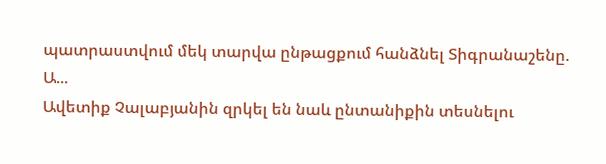պատրաստվում մեկ տարվա ընթացքում հանձնել Տիգրանաշենը. Ա...
Ավետիք Չալաբյանին զրկել են նաև ընտանիքին տեսնելու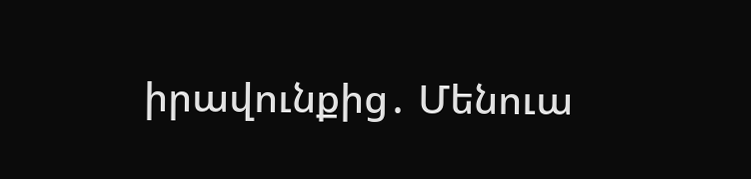իրավունքից․ Մենուա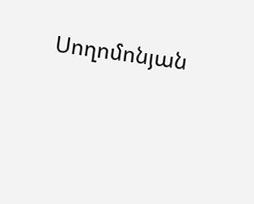Սողոմոնյան